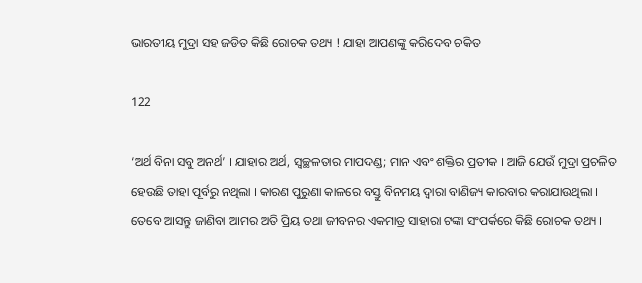ଭାରତୀୟ ମୁଦ୍ରା ସହ ଜଡିତ କିଛି ରୋଚକ ତଥ୍ୟ ! ଯାହା ଆପଣଙ୍କୁ କରିଦେବ ଚକିତ

122

‘ଅର୍ଥ ବିନା ସବୁ ଅନର୍ଥ’ । ଯାହାର ଅର୍ଥ, ସ୍ୱଚ୍ଛଳତାର ମାପଦଣ୍ଡ; ମାନ ଏବଂ ଶକ୍ତିର ପ୍ରତୀକ । ଆଜି ଯେଉଁ ମୁଦ୍ରା ପ୍ରଚଳିତ ହେଉଛି ତାହା ପୂର୍ବରୁ ନଥିଲା । କାରଣ ପୁରୁଣା କାଳରେ ବସ୍ତୁ ବିନମୟ ଦ୍ୱାରା ବାଣିଜ୍ୟ କାରବାର କରାଯାଉଥିଲା । ତେବେ ଆସନ୍ତୁ ଜାଣିବା ଆମର ଅତି ପ୍ରିୟ ତଥା ଜୀବନର ଏକମାତ୍ର ସାହାରା ଟଙ୍କା ସଂପର୍କରେ କିଛି ରୋଚକ ତଥ୍ୟ ।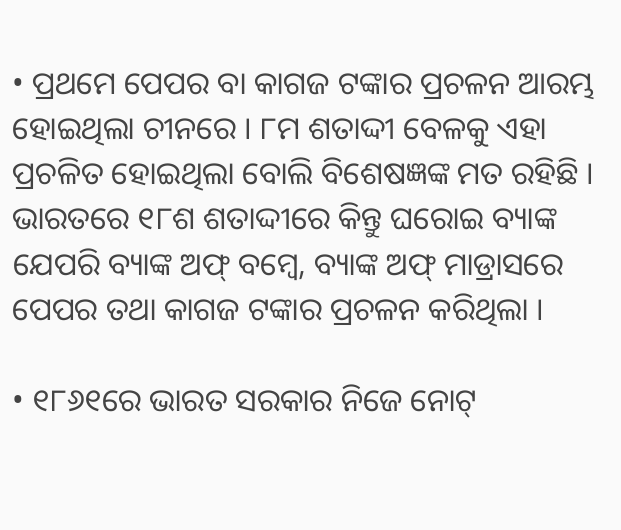• ପ୍ରଥମେ ପେପର ବା କାଗଜ ଟଙ୍କାର ପ୍ରଚଳନ ଆରମ୍ଭ ହୋଇଥିଲା ଚୀନରେ । ୮ମ ଶତାଦ୍ଦୀ ବେଳକୁ ଏହା ପ୍ରଚଳିତ ହୋଇଥିଲା ବୋଲି ବିଶେଷଜ୍ଞଙ୍କ ମତ ରହିଛି । ଭାରତରେ ୧୮ଶ ଶତାଦ୍ଦୀରେ କିନ୍ତୁ ଘରୋଇ ବ୍ୟାଙ୍କ ଯେପରି ବ୍ୟାଙ୍କ ଅଫ୍ ବମ୍ବେ, ବ୍ୟାଙ୍କ ଅଫ୍ ମାଡ୍ରାସରେ ପେପର ତଥା କାଗଜ ଟଙ୍କାର ପ୍ରଚଳନ କରିଥିଲା ।

• ୧୮୬୧ରେ ଭାରତ ସରକାର ନିଜେ ନୋଟ୍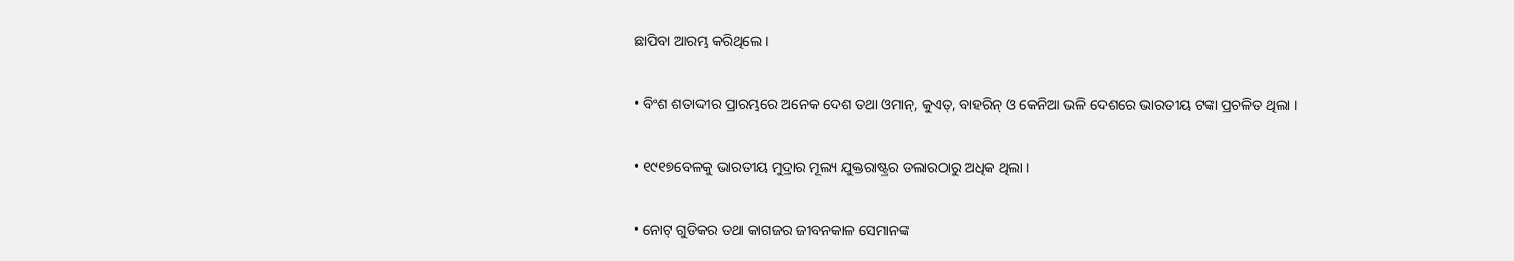ଛାପିବା ଆରମ୍ଭ କରିଥିଲେ ।

• ବିଂଶ ଶତାଦ୍ଦୀର ପ୍ରାରମ୍ଭରେ ଅନେକ ଦେଶ ତଥା ଓମାନ୍, କୁଏତ୍, ବାହରିନ୍ ଓ କେନିଆ ଭଳି ଦେଶରେ ଭାରତୀୟ ଟଙ୍କା ପ୍ରଚଳିତ ଥିଲା ।

• ୧୯୧୭ବେଳକୁ ଭାରତୀୟ ମୁଦ୍ରାର ମୂଲ୍ୟ ଯୁକ୍ତରାଷ୍ଟ୍ରର ଡଲାରଠାରୁ ଅଧିକ ଥିଲା ।

• ନୋଟ୍ ଗୁଡିକର ତଥା କାଗଜର ଜୀବନକାଳ ସେମାନଙ୍କ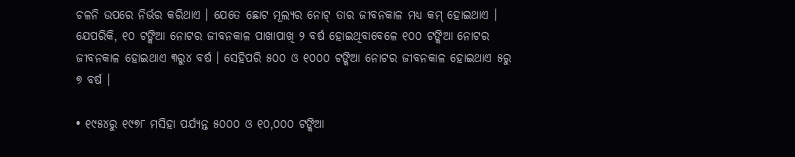ଚଳନି ଉପରେ ନିର୍ଭର କରିଥାଏ । ଯେତେ ଛୋଟ ମୂଲ୍ୟର ନୋଟ୍ ତାର ଜୀବନକାଳ ମଧ୍ୟ କମ୍ ହୋଇଥାଏ । ଯେପରିକି, ୧୦ ଟଙ୍କିଆ ନୋଟର ଜୀବନକାଳ ପାଖାପାଖି ୨ ବର୍ଷ ହୋଇଥିବାବେଳେ ୧୦୦ ଟଙ୍କିଆ ନୋଟର ଜୀବନକାଳ ହୋଇଥାଏ ୩ରୁ୪ ବର୍ଷ । ସେହିପରି ୫୦୦ ଓ ୧୦୦୦ ଟଙ୍କିଆ ନୋଟର ଜୀବନକାଳ ହୋଇଥାଏ ୫ରୁ ୭ ବର୍ଷ ।

• ୧୯୫୪ରୁ ୧୯୭୮ ମସିହା ପର୍ଯ୍ୟନ୍ତ ୫୦୦୦ ଓ ୧୦,୦୦୦ ଟଙ୍କିଆ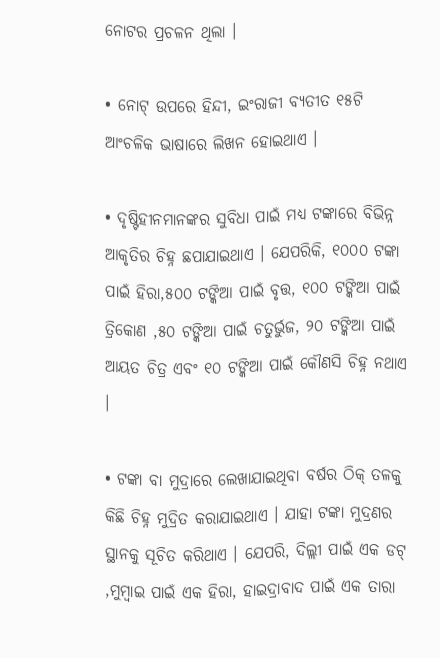ନୋଟର ପ୍ରଚଳନ ଥିଲା ।

• ନୋଟ୍ ଉପରେ ହିନ୍ଦୀ, ଇଂରାଜୀ ବ୍ୟତୀତ ୧୫ଟି ଆଂଚଳିକ ଭାଷାରେ ଲିଖନ ହୋଇଥାଏ ।

• ଦୃଷ୍ଟିହୀନମାନଙ୍କର ସୁବିଧା ପାଇଁ ମଧ୍ୟ ଟଙ୍କାରେ ବିଭିନ୍ନ ଆକୃତିର ଚିହ୍ନ ଛପାଯାଇଥାଏ । ଯେପରିକି, ୧୦୦୦ ଟଙ୍କା ପାଇଁ ହିରା,୫୦୦ ଟଙ୍କିଆ ପାଇଁ ବୃତ୍ତ, ୧୦୦ ଟଙ୍କିଆ ପାଇଁ ତ୍ରିକୋଣ ,୫୦ ଟଙ୍କିଆ ପାଇଁ ଚତୁର୍ଭୁଜ, ୨୦ ଟଙ୍କିଆ ପାଇଁ ଆୟତ ଚିତ୍ର ଏବଂ ୧୦ ଟଙ୍କିଆ ପାଇଁ କୌଣସି ଚିହ୍ନ ନଥାଏ ।

• ଟଙ୍କା ବା ମୁଦ୍ରାରେ ଲେଖାଯାଇଥିବା ବର୍ଷର ଠିକ୍ ତଳକୁ କିଛି ଚିହ୍ନ ମୁଦ୍ରିତ କରାଯାଇଥାଏ । ଯାହା ଟଙ୍କା ମୁଦ୍ରଣର ସ୍ଥାନକୁ ସୂଚିତ କରିଥାଏ । ଯେପରି, ଦିଲ୍ଲୀ ପାଇଁ ଏକ ଡଟ୍ ,ମୁମ୍ବାଇ ପାଇଁ ଏକ ହିରା, ହାଇଦ୍ରାବାଦ ପାଇଁ ଏକ ତାରା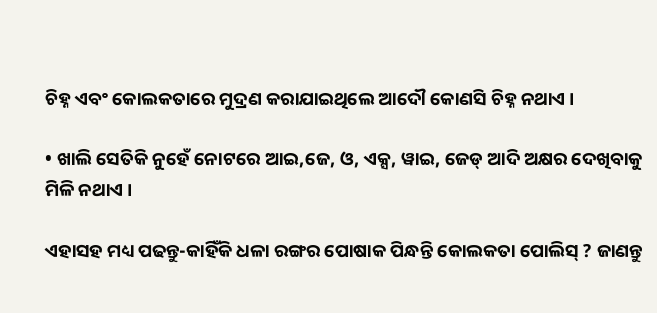ଚିହ୍ନ ଏବଂ କୋଲକତାରେ ମୁଦ୍ରଣ କରାଯାଇଥିଲେ ଆଦୌ କୋଣସି ଚିହ୍ନ ନଥାଏ ।

• ଖାଲି ସେତିକି ନୁହେଁ ନୋଟରେ ଆଇ,ଜେ, ଓ, ଏକ୍ସ, ୱାଇ, ଜେଡ୍ ଆଦି ଅକ୍ଷର ଦେଖିବାକୁ ମିଳି ନଥାଏ ।

ଏହାସହ ମଧ୍ୟ ପଢନ୍ତୁ-କାହିଁକି ଧଳା ରଙ୍ଗର ପୋଷାକ ପିନ୍ଧନ୍ତି କୋଲକତା ପୋଲିସ୍ ? ଜାଣନ୍ତୁ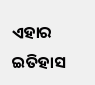ଏହାର ଇତିହାସ